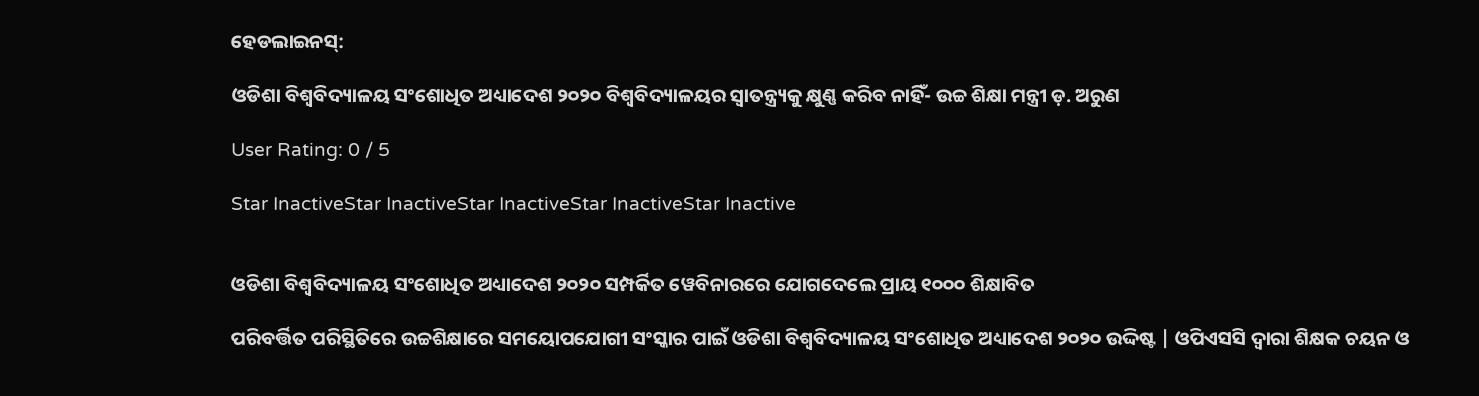ହେଡଲାଇନସ୍:

ଓଡିଶା ବିଶ୍ୱବିଦ୍ୟାଳୟ ସଂଶୋଧିତ ଅଧ୍ୟାଦେଶ ୨୦୨୦ ବିଶ୍ୱବିଦ୍ୟାଳୟର ସ୍ୱାତନ୍ତ୍ର୍ୟକୁ କ୍ଷୁଣ୍ଣ କରିବ ନାହିଁ- ଉଚ୍ଚ ଶିକ୍ଷା ମନ୍ତ୍ରୀ ଡ଼. ଅରୁଣ

User Rating: 0 / 5

Star InactiveStar InactiveStar InactiveStar InactiveStar Inactive


ଓଡିଶା ବିଶ୍ୱବିଦ୍ୟାଳୟ ସଂଶୋଧିତ ଅଧ୍ୟାଦେଶ ୨୦୨୦ ସମ୍ପର୍କିତ ୱେବିନାରରେ ଯୋଗଦେଲେ ପ୍ରାୟ ୧୦୦୦ ଶିକ୍ଷାବିତ

ପରିବର୍ତ୍ତିତ ପରିସ୍ଥିତିରେ ଉଚ୍ଚଶିକ୍ଷାରେ ସମୟୋପଯୋଗୀ ସଂସ୍କାର ପାଇଁ ଓଡିଶା ବିଶ୍ୱବିଦ୍ୟାଳୟ ସଂଶୋଧିତ ଅଧ୍ୟାଦେଶ ୨୦୨୦ ଉଦ୍ଦିଷ୍ଟ | ଓପିଏସସି ଦ୍ୱାରା ଶିକ୍ଷକ ଚୟନ ଓ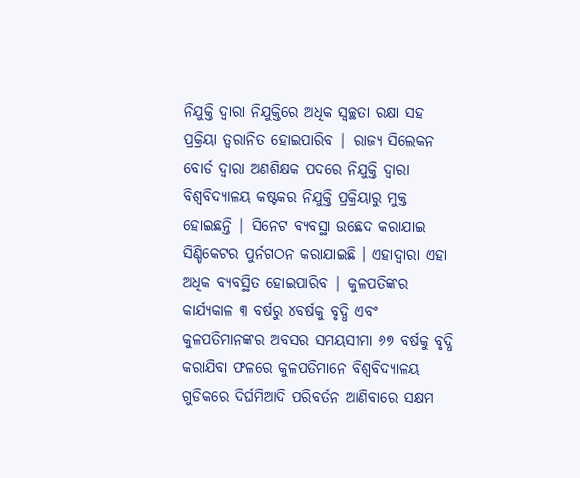ନିଯୁକ୍ତି ଦ୍ୱାରା ନିଯୁକ୍ତିରେ ଅଧିକ ସ୍ୱଚ୍ଛତା ରକ୍ଷା ସହ ପ୍ରକ୍ରିୟା ତ୍ୱରାନିତ ହୋଇପାରିବ | ରାଜ୍ୟ ସିଲେକନ ବୋର୍ଡ ଦ୍ୱାରା ଅଣଶିକ୍ଷକ ପଦରେ ନିଯୁକ୍ତି ଦ୍ୱାରା ବିଶ୍ୱବିଦ୍ୟାଳୟ କଷ୍ଟକର ନିଯୁକ୍ତି ପ୍ରକ୍ରିୟାରୁ ମୁକ୍ତ ହୋଇଛନ୍ତି | ସିନେଟ ବ୍ୟବସ୍ଥା ଉଛେଦ କରାଯାଇ ସିଣ୍ଡିକେଟର ପୁର୍ନଗଠନ କରାଯାଇଛି । ଏହାଦ୍ୱାରା ଏହା ଅଧିକ ବ୍ୟବସ୍ଥିତ ହୋଇପାରିବ | କୁଳପତିଙ୍କର କାର୍ଯ୍ୟକାଳ ୩ ବର୍ଷରୁ ୪ବର୍ଷକୁ ବୃଦ୍ଧି ଏବଂ କୁଳପତିମାନଙ୍କର ଅବସର ସମୟସୀମା ୬୭ ବର୍ଷକୁ ବୃଦ୍ଧି କରାଯିବା ଫଳରେ କୁଳପତିମାନେ ବିଶ୍ୱବିଦ୍ୟାଳୟ ଗୁଡିକରେ ଦିର୍ଘମିଆଦି ପରିବର୍ତନ ଆଣିବାରେ ସକ୍ଷମ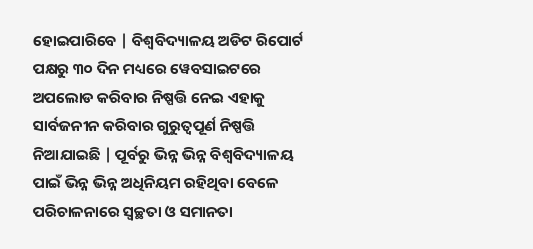ହୋଇପାରିବେ | ବିଶ୍ୱବିଦ୍ୟାଳୟ ଅଡିଟ ରିପୋର୍ଟ ପକ୍ଷରୁ ୩୦ ଦିନ ମଧ୍ୟରେ ୱେବସାଇଟରେ ଅପଲୋଡ କରିବାର ନିଷ୍ପତ୍ତି ନେଇ ଏହାକୁ ସାର୍ବଜନୀନ କରିବାର ଗୁରୁତ୍ୱପୂର୍ଣ ନିଷ୍ପତ୍ତି ନିଆଯାଇଛି | ପୂର୍ବରୁ ଭିନ୍ନ ଭିନ୍ନ ବିଶ୍ୱବିଦ୍ୟାଳୟ ପାଇଁ ଭିନ୍ନ ଭିନ୍ନ ଅଧିନିୟମ ରହିଥିବା ବେଳେ ପରିଚାଳନାରେ ସ୍ୱଚ୍ଛତା ଓ ସମାନତା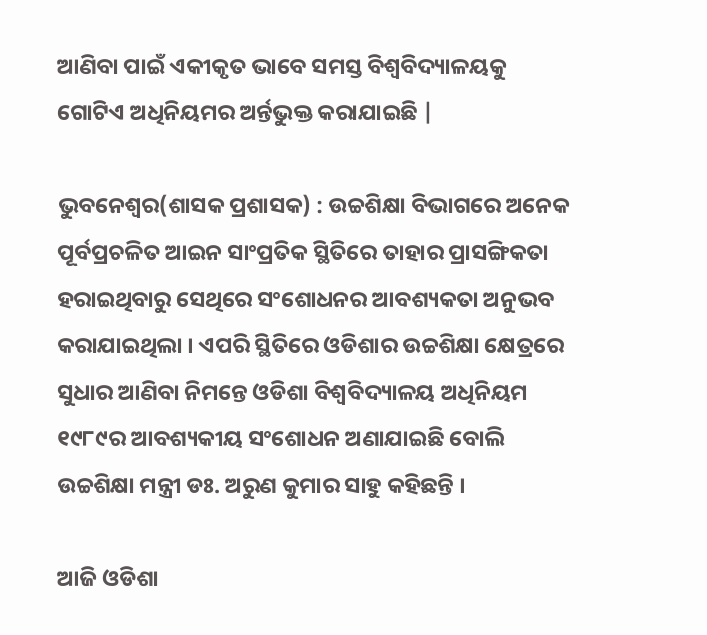ଆଣିବା ପାଇଁ ଏକୀକୃତ ଭାବେ ସମସ୍ତ ବିଶ୍ୱବିଦ୍ୟାଳୟକୁ ଗୋଟିଏ ଅଧିନିୟମର ଅର୍ନ୍ତଭୁକ୍ତ କରାଯାଇଛି |

ଭୁବନେଶ୍ୱର(ଶାସକ ପ୍ରଶାସକ) : ଉଚ୍ଚଶିକ୍ଷା ବିଭାଗରେ ଅନେକ ପୂର୍ବପ୍ରଚଳିତ ଆଇନ ସାଂପ୍ରତିକ ସ୍ଥିତିରେ ତାହାର ପ୍ରାସଙ୍ଗିକତା ହରାଇଥିବାରୁ ସେଥିରେ ସଂଶୋଧନର ଆବଶ୍ୟକତା ଅନୁଭବ କରାଯାଇଥିଲା । ଏପରି ସ୍ଥିତିରେ ଓଡିଶାର ଉଚ୍ଚଶିକ୍ଷା କ୍ଷେତ୍ରରେ ସୁଧାର ଆଣିବା ନିମନ୍ତେ ଓଡିଶା ବିଶ୍ୱବିଦ୍ୟାଳୟ ଅଧିନିୟମ ୧୯୮୯ର ଆବଶ୍ୟକୀୟ ସଂଶୋଧନ ଅଣାଯାଇଛି ବୋଲି ଉଚ୍ଚଶିକ୍ଷା ମନ୍ତ୍ରୀ ଡଃ. ଅରୁଣ କୁମାର ସାହୁ କହିଛନ୍ତି ।

ଆଜି ଓଡିଶା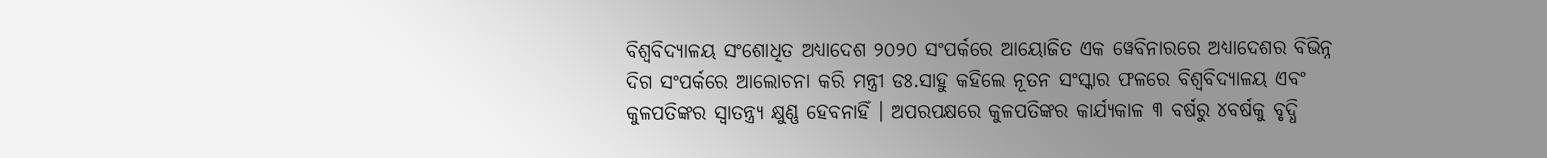ବିଶ୍ୱବିଦ୍ୟାଳୟ ସଂଶୋଧିତ ଅଧ୍ୟାଦେଶ ୨୦୨୦ ସଂପର୍କରେ ଆୟୋଜିତ ଏକ ୱେବିନାରରେ ଅଧ୍ୟାଦେଶର ବିଭିନ୍ନ ଦିଗ ସଂପର୍କରେ ଆଲୋଚନା କରି ମନ୍ତ୍ରୀ ଡଃ.ସାହୁ କହିଲେ ନୂତନ ସଂସ୍କାର ଫଳରେ ବିଶ୍ୱବିଦ୍ୟାଳୟ ଏବଂ କୁଳପତିଙ୍କର ସ୍ୱାତନ୍ତ୍ର୍ୟ କ୍ଷୁଣ୍ଣ ହେବନାହିଁ । ଅପରପକ୍ଷରେ କୁଳପତିଙ୍କର କାର୍ଯ୍ୟକାଳ ୩ ବର୍ଷରୁ ୪ବର୍ଷକୁ ବୃଦ୍ଧି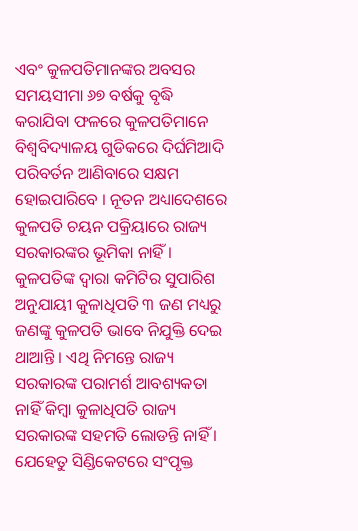ଏବଂ କୁଳପତିମାନଙ୍କର ଅବସର ସମୟସୀମା ୬୭ ବର୍ଷକୁ ବୃଦ୍ଧି କରାଯିବା ଫଳରେ କୁଳପତିମାନେ ବିଶ୍ୱବିଦ୍ୟାଳୟ ଗୁଡିକରେ ଦିର୍ଘମିଆଦି ପରିବର୍ତନ ଆଣିବାରେ ସକ୍ଷମ ହୋଇପାରିବେ । ନୂତନ ଅଧ୍ୟାଦେଶରେ କୁଳପତି ଚୟନ ପକ୍ରିୟାରେ ରାଜ୍ୟ ସରକାରଙ୍କର ଭୂମିକା ନାହିଁ । କୁଳପତିଙ୍କ ଦ୍ୱାରା କମିଟିର ସୁପାରିଶ ଅନୁଯାୟୀ କୁଳାଧିପତି ୩ ଜଣ ମଧ୍ୟରୁ ଜଣଙ୍କୁ କୁଳପତି ଭାବେ ନିଯୁକ୍ତି ଦେଇ ଥାଆନ୍ତି । ଏଥି ନିମନ୍ତେ ରାଜ୍ୟ ସରକାରଙ୍କ ପରାମର୍ଶ ଆବଶ୍ୟକତା ନାହିଁ କିମ୍ବା କୁଳାଧିପତି ରାଜ୍ୟ ସରକାରଙ୍କ ସହମତି ଲୋଡନ୍ତି ନାହିଁ । ଯେହେତୁ ସିଣ୍ଡିକେଟରେ ସଂପୃକ୍ତ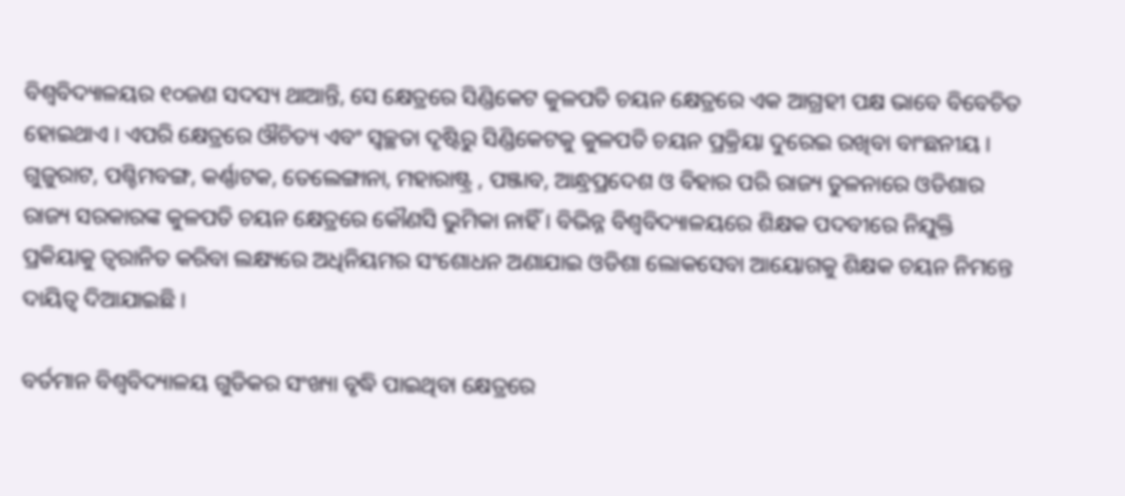ବିଶ୍ୱବିଦ୍ୟାଳୟର ୧୦ଜଣ ସଦସ୍ୟ ଥାଆନ୍ତି, ସେ କ୍ଷେତ୍ରରେ ସିଣ୍ଡିକେଟ କୁଳପତି ଚୟନ କ୍ଷେତ୍ରରେ ଏକ ଆଗ୍ରହୀ ପକ୍ଷ ଭାବେ ବିବେଚିତ ହୋଇଥାଏ । ଏପରି କ୍ଷେତ୍ରରେ ଔଚିତ୍ୟ ଏବଂ ସ୍ୱଚ୍ଛତା ଦୃଷ୍ଟିରୁ ସିଣ୍ଡିକେଟକୁ କୁଳପତି ଚୟନ ପ୍ରକ୍ରିୟା ଦୁରେଇ ରଖିବା ବାଂଛନୀୟ । ଗୁଜୁରାଟ, ପଶ୍ଚିମବଙ୍ଗ, କର୍ଣ୍ଣାଟକ, ତେଲେଙ୍ଗାନା, ମହାରାଷ୍ଟ୍ର , ପଞ୍ଜାବ, ଆନ୍ଧ୍ରପ୍ରଦେଶ ଓ ବିହାର ପରି ରାଜ୍ୟ ତୁଳନାରେ ଓଡିଶାର ରାଜ୍ୟ ସରକାରଙ୍କ କୁଳପତି ଚୟନ କ୍ଷେତ୍ରରେ କୌଣସି ଭୁମିକା ନାହିଁ । ବିଭିନ୍ନ ବିଶ୍ୱବିଦ୍ୟାଳୟରେ ଶିକ୍ଷକ ପଦବୀରେ ନିଯୁକ୍ତି ପ୍ରକିୟାକୁ ତ୍ୱରାନିତ କରିବା ଲକ୍ଷ୍ୟରେ ଅଧିନିୟମର ସଂଶୋଧନ ଅଣାଯାଇ ଓଡିଶା ଲୋକସେବା ଆୟୋଗକୁ ଶିକ୍ଷକ ଚୟନ ନିମନ୍ତେ ଦାୟିତ୍ୱ ଦିଆଯାଇଛି ।

ବର୍ତମାନ ବିଶ୍ୱବିଦ୍ୟାଳୟ ଗୁଡିକର ସଂଖ୍ୟା ବୃଦ୍ଧି ପାଇଥିବା କ୍ଷେତ୍ରରେ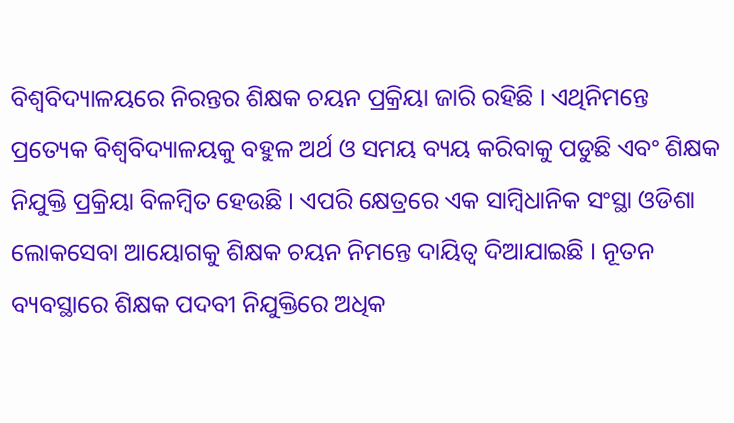ବିଶ୍ୱବିଦ୍ୟାଳୟରେ ନିରନ୍ତର ଶିକ୍ଷକ ଚୟନ ପ୍ରକ୍ରିୟା ଜାରି ରହିଛି । ଏଥିନିମନ୍ତେ ପ୍ରତ୍ୟେକ ବିଶ୍ୱବିଦ୍ୟାଳୟକୁ ବହୁଳ ଅର୍ଥ ଓ ସମୟ ବ୍ୟୟ କରିବାକୁ ପଡୁଛି ଏବଂ ଶିକ୍ଷକ ନିଯୁକ୍ତି ପ୍ରକ୍ରିୟା ବିଳମ୍ବିତ ହେଉଛି । ଏପରି କ୍ଷେତ୍ରରେ ଏକ ସାମ୍ବିଧାନିକ ସଂସ୍ଥା ଓଡିଶା ଲୋକସେବା ଆୟୋଗକୁ ଶିକ୍ଷକ ଚୟନ ନିମନ୍ତେ ଦାୟିତ୍ୱ ଦିଆଯାଇଛି । ନୂତନ ବ୍ୟବସ୍ଥାରେ ଶିକ୍ଷକ ପଦବୀ ନିଯୁକ୍ତିରେ ଅଧିକ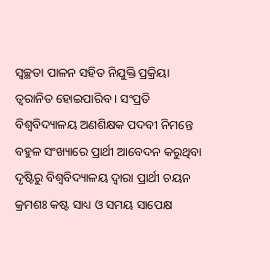ସ୍ୱଚ୍ଛତା ପାଳନ ସହିତ ନିଯୁକ୍ତି ପ୍ରକ୍ରିୟା ତ୍ୱରାନିତ ହୋଇପାରିବ । ସଂପ୍ରତି ବିଶ୍ୱବିଦ୍ୟାଳୟ ଅଣଶିକ୍ଷକ ପଦବୀ ନିମନ୍ତେ ବହୁଳ ସଂଖ୍ୟାରେ ପ୍ରାର୍ଥୀ ଆବେଦନ କରୁଥିବା ଦୃଷ୍ଟିରୁ ବିଶ୍ୱବିଦ୍ୟାଳୟ ଦ୍ୱାରା ପ୍ରାର୍ଥୀ ଚୟନ କ୍ରମଶଃ କଷ୍ଟ ସାଧ୍ୟ ଓ ସମୟ ସାପେକ୍ଷ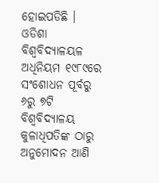ହୋଇପଡିଛି । ଓଡିଶା ବିଶ୍ୱବିଦ୍ୟାଳୟଳ ଅଧିନିୟମ ୧୯୮୯ରେ ସଂଶୋଧନ ପୂର୍ବରୁ ୬ରୁ ୭ଟି ବିଶ୍ୱବିଦ୍ୟାଳୟ କୁଳାଧିପତିଙ୍କ ଠାରୁ ଅନୁମୋଦନ ଆଣି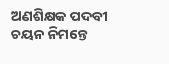ଅଣଶିକ୍ଷକ ପଦବୀ ଚୟନ ନିମନ୍ତେ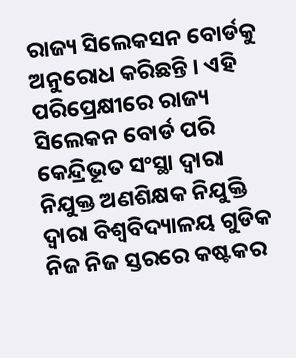ରାଜ୍ୟ ସିଲେକସନ ବୋର୍ଡକୁ ଅନୁରୋଧ କରିଛନ୍ତି । ଏହି ପରିପ୍ରେକ୍ଷୀରେ ରାଜ୍ୟ ସିଲେକନ ବୋର୍ଡ ପରି କେନ୍ଦ୍ରିଭୂତ ସଂସ୍ଥା ଦ୍ୱାରା ନିଯୁକ୍ତ ଅଣଶିକ୍ଷକ ନିଯୁକ୍ତି ଦ୍ୱାରା ବିଶ୍ୱବିଦ୍ୟାଳୟ ଗୁଡିକ ନିଜ ନିଜ ସ୍ତରରେ କଷ୍ଟକର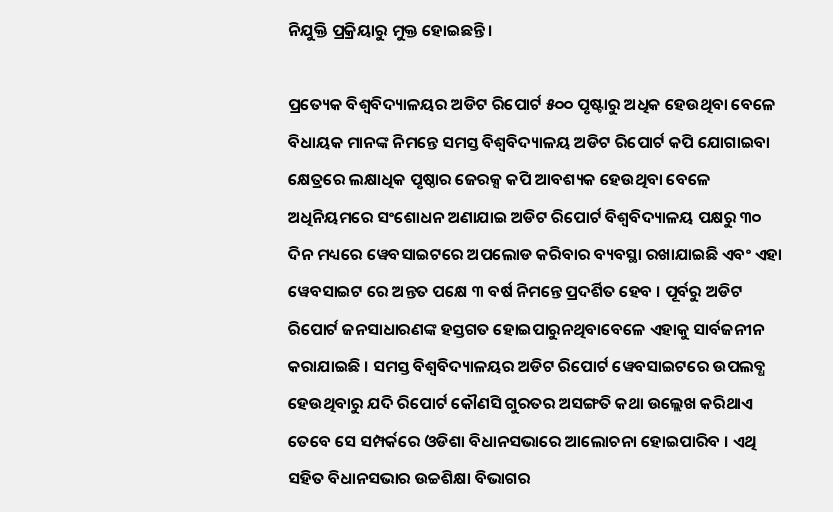ନିଯୁକ୍ତି ପ୍ରକ୍ରିୟାରୁ ମୁକ୍ତ ହୋଇଛନ୍ତି ।

ପ୍ରତ୍ୟେକ ବିଶ୍ୱବିଦ୍ୟାଳୟର ଅଡିଟ ରିପୋର୍ଟ ୫୦୦ ପୃଷ୍ଟାରୁ ଅଧିକ ହେଉଥିବା ବେଳେ ବିଧାୟକ ମାନଙ୍କ ନିମନ୍ତେ ସମସ୍ତ ବିଶ୍ୱବିଦ୍ୟାଳୟ ଅଡିଟ ରିପୋର୍ଟ କପି ଯୋଗାଇବା କ୍ଷେତ୍ରରେ ଲକ୍ଷାଧିକ ପୃଷ୍ଠାର ଜେରକ୍ସ କପି ଆବଶ୍ୟକ ହେଉଥିବା ବେଳେ ଅଧିନିୟମରେ ସଂଶୋଧନ ଅଣାଯାଇ ଅଡିଟ ରିପୋର୍ଟ ବିଶ୍ୱବିଦ୍ୟାଳୟ ପକ୍ଷରୁ ୩୦ ଦିନ ମଧ୍ୟରେ ୱେବସାଇଟରେ ଅପଲୋଡ କରିବାର ବ୍ୟବସ୍ଥା ରଖାଯାଇଛି ଏବଂ ଏହା ୱେବସାଇଟ ରେ ଅନ୍ତତ ପକ୍ଷେ ୩ ବର୍ଷ ନିମନ୍ତେ ପ୍ରଦର୍ଶିତ ହେବ । ପୂର୍ବରୁ ଅଡିଟ ରିପୋର୍ଟ ଜନସାଧାରଣଙ୍କ ହସ୍ତଗତ ହୋଇପାରୁନଥିବାବେଳେ ଏହାକୁ ସାର୍ବଜନୀନ କରାଯାଇଛି । ସମସ୍ତ ବିଶ୍ୱବିଦ୍ୟାଳୟର ଅଡିଟ ରିପୋର୍ଟ ୱେବସାଇଟରେ ଉପଲବ୍ଧ ହେଉଥିବାରୁ ଯଦି ରିପୋର୍ଟ କୌଣସି ଗୁରତର ଅସଙ୍ଗତି କଥା ଉଲ୍ଲେଖ କରିଥାଏ ତେବେ ସେ ସମ୍ପର୍କରେ ଓଡିଶା ବିଧାନସଭାରେ ଆଲୋଚନା ହୋଇପାରିବ । ଏଥି ସହିତ ବିଧାନସଭାର ଉଚ୍ଚଶିକ୍ଷା ବିଭାଗର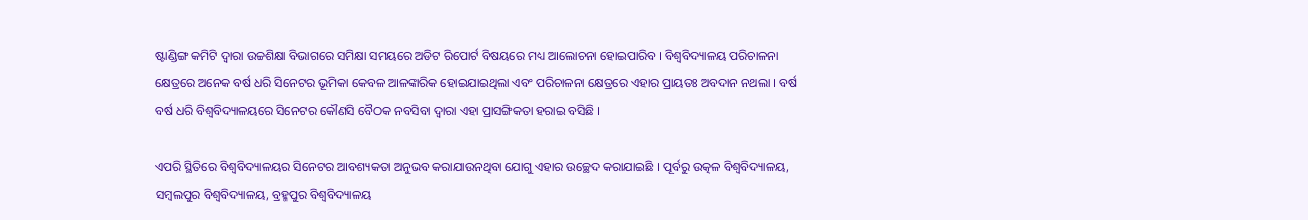ଷ୍ଟାଣ୍ଡିଙ୍ଗ କମିଟି ଦ୍ୱାରା ଉଚ୍ଚଶିକ୍ଷା ବିଭାଗରେ ସମିକ୍ଷା ସମୟରେ ଅଡିଟ ରିପୋର୍ଟ ବିଷୟରେ ମଧ୍ୟ ଆଲୋଚନା ହୋଇପାରିବ । ବିଶ୍ୱବିଦ୍ୟାଳୟ ପରିଚାଳନା କ୍ଷେତ୍ରରେ ଅନେକ ବର୍ଷ ଧରି ସିନେଟର ଭୂମିକା କେବଳ ଆଳଙ୍କାରିକ ହୋଇଯାଇଥିଲା ଏବଂ ପରିଚାଳନା କ୍ଷେତ୍ରରେ ଏହାର ପ୍ରାୟତଃ ଅବଦାନ ନଥଲା । ବର୍ଷ ବର୍ଷ ଧରି ବିଶ୍ୱବିଦ୍ୟାଳୟରେ ସିନେଟର କୌଣସି ବୈଠକ ନବସିବା ଦ୍ୱାରା ଏହା ପ୍ରାସଙ୍ଗିକତା ହରାଇ ବସିଛି ।

ଏପରି ସ୍ଥିତିରେ ବିଶ୍ୱବିଦ୍ୟାଳୟର ସିନେଟର ଆବଶ୍ୟକତା ଅନୁଭବ କରାଯାଉନଥିବା ଯୋଗୁ ଏହାର ଉଚ୍ଛେଦ କରାଯାଇଛି । ପୂର୍ବରୁ ଉତ୍କଳ ବିଶ୍ୱବିଦ୍ୟାଳୟ, ସମ୍ବଲପୁର ବିଶ୍ୱବିଦ୍ୟାଳୟ, ବ୍ରହ୍ମପୁର ବିଶ୍ୱବିଦ୍ୟାଳୟ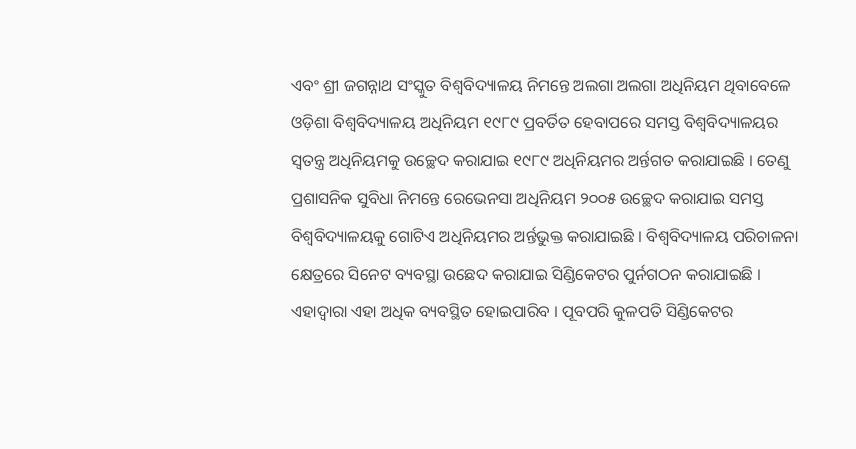ଏବଂ ଶ୍ରୀ ଜଗନ୍ନାଥ ସଂସ୍କୁତ ବିଶ୍ୱବିଦ୍ୟାଳୟ ନିମନ୍ତେ ଅଲଗା ଅଲଗା ଅଧିନିୟମ ଥିବାବେଳେ ଓଡ଼ିଶା ବିଶ୍ୱବିଦ୍ୟାଳୟ ଅଧିନିୟମ ୧୯୮୯ ପ୍ରବର୍ତିତ ହେବାପରେ ସମସ୍ତ ବିଶ୍ୱବିଦ୍ୟାଳୟର ସ୍ୱତନ୍ତ୍ର ଅଧିନିୟମକୁ ଉଚ୍ଛେଦ କରାଯାଇ ୧୯୮୯ ଅଧିନିୟମର ଅର୍ନ୍ତଗତ କରାଯାଇଛି । ତେଣୁ ପ୍ରଶାସନିକ ସୁବିଧା ନିମନ୍ତେ ରେଭେନସା ଅଧିନିୟମ ୨୦୦୫ ଉଚ୍ଛେଦ କରାଯାଇ ସମସ୍ତ ବିଶ୍ୱବିଦ୍ୟାଳୟକୁ ଗୋଟିଏ ଅଧିନିୟମର ଅର୍ନ୍ତଭୁକ୍ତ କରାଯାଇଛି । ବିଶ୍ୱବିଦ୍ୟାଳୟ ପରିଚାଳନା କ୍ଷେତ୍ରରେ ସିନେଟ ବ୍ୟବସ୍ଥା ଉଛେଦ କରାଯାଇ ସିଣ୍ଡିକେଟର ପୁର୍ନଗଠନ କରାଯାଇଛି । ଏହାଦ୍ୱାରା ଏହା ଅଧିକ ବ୍ୟବସ୍ଥିତ ହୋଇପାରିବ । ପୂବପରି କୁଳପତି ସିଣ୍ଡିକେଟର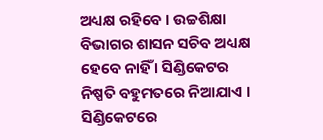ଅଧ୍ୟକ୍ଷ ରହିବେ । ଉଚ୍ଚଶିକ୍ଷା ବିଭାଗର ଶାସନ ସଚିବ ଅଧ୍ୟକ୍ଷ ହେବେ ନାହିଁ । ସିଣ୍ଡିକେଟର ନିଷ୍ପତି ବହୁମତରେ ନିଆଯାଏ । ସିଣ୍ଡିକେଟରେ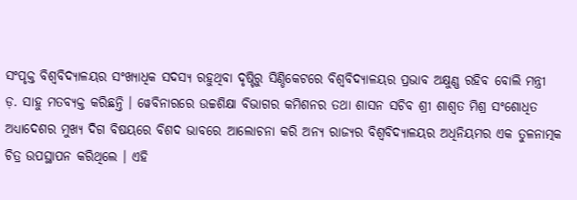ସଂପୃକ୍ତ ବିଶ୍ୱବିଦ୍ୟାଳୟର ସଂଖ୍ୟାଧିକ ସଦସ୍ୟ ରହୁଥିବା ଦୃଷ୍ଟିରୁ ସିଣ୍ଡିକେଟରେ ବିଶ୍ୱବିଦ୍ୟାଳୟର ପ୍ରଭାବ ଅକ୍ଷୁଣ୍ଣ ରହିବ ବୋଲି ମନ୍ତ୍ରୀ ଡ଼. ସାହୁ ମତବ୍ୟକ୍ତ କରିଛନ୍ତି । ୱେବିନାରରେ ଉଚ୍ଚଶିକ୍ଷା ବିଭାଗର କମିଶନର ତଥା ଶାସନ ସଚିବ ଶ୍ରୀ ଶାଶ୍ୱତ ମିଶ୍ର ସଂଶୋଧିତ ଅଧ୍ୟାଦେଶର ମୁଖ୍ୟ ଦିଗ ବିଷୟରେ ବିଶଦ ଭାବରେ ଆଲୋଚନା କରି ଅନ୍ୟ ରାଜ୍ୟର ବିଶ୍ୱବିଦ୍ୟାଳୟର ଅଧିନିୟମର ଏକ ତୁଳନାତ୍ମକ ଚିତ୍ର ଉପସ୍ଥାପନ କରିଥିଲେ । ଏହି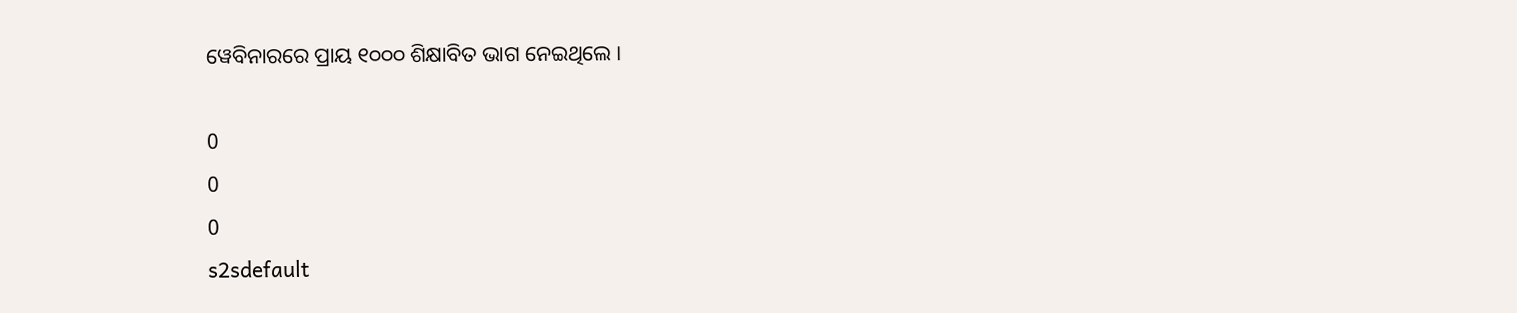ୱେବିନାରରେ ପ୍ରାୟ ୧୦୦୦ ଶିକ୍ଷାବିତ ଭାଗ ନେଇଥିଲେ ।

0
0
0
s2sdefault